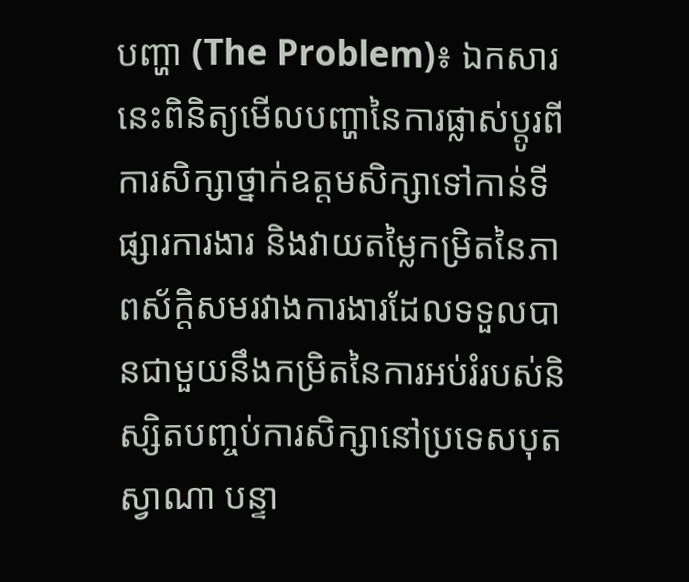បញ្ហា (The Problem)៖ ឯកសារនេះពិនិត្យមើលបញ្ហានៃការផ្លាស់ប្តូរពីការសិក្សាថ្នាក់ឧត្តមសិក្សាទៅកាន់ទីផ្សារការងារ និងវាយតម្លៃកម្រិតនៃភាពស័ក្តិសមរវាងការងារដែលទទួលបានជាមួយនឹងកម្រិតនៃការអប់រំរបស់និស្សិតបញ្ចប់ការសិក្សានៅប្រទេសបុតស្វាណា បន្ទា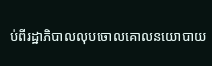ប់ពីរដ្ឋាភិបាលលុបចោលគោលនយោបាយ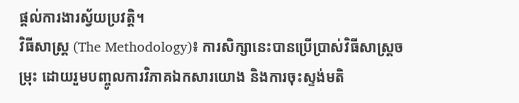ផ្តល់ការងារស្វ័យប្រវត្តិ។
វិធីសាស្ត្រ (The Methodology)៖ ការសិក្សានេះបានប្រើប្រាស់វិធីសាស្ត្រចម្រុះ ដោយរួមបញ្ចូលការវិភាគឯកសារយោង និងការចុះស្ទង់មតិ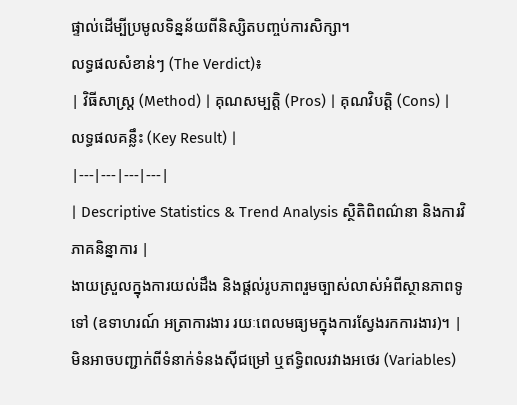ផ្ទាល់ដើម្បីប្រមូលទិន្នន័យពីនិស្សិតបញ្ចប់ការសិក្សា។
លទ្ធផលសំខាន់ៗ (The Verdict)៖
| វិធីសាស្ត្រ (Method) | គុណសម្បត្តិ (Pros) | គុណវិបត្តិ (Cons) | លទ្ធផលគន្លឹះ (Key Result) |
|---|---|---|---|
| Descriptive Statistics & Trend Analysis ស្ថិតិពិពណ៌នា និងការវិភាគនិន្នាការ |
ងាយស្រួលក្នុងការយល់ដឹង និងផ្តល់រូបភាពរួមច្បាស់លាស់អំពីស្ថានភាពទូទៅ (ឧទាហរណ៍ អត្រាការងារ រយៈពេលមធ្យមក្នុងការស្វែងរកការងារ)។ | មិនអាចបញ្ជាក់ពីទំនាក់ទំនងស៊ីជម្រៅ ឬឥទ្ធិពលរវាងអថេរ (Variables)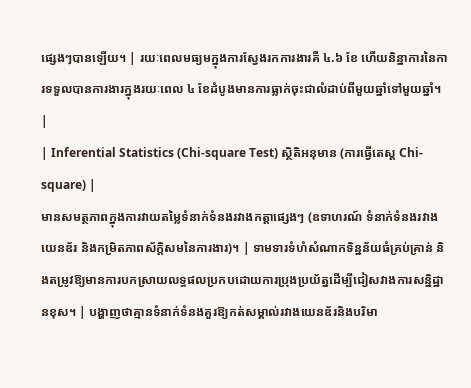ផ្សេងៗបានឡើយ។ | រយៈពេលមធ្យមក្នុងការស្វែងរកការងារគឺ ៤.៦ ខែ ហើយនិន្នាការនៃការទទួលបានការងារក្នុងរយៈពេល ៤ ខែដំបូងមានការធ្លាក់ចុះជាលំដាប់ពីមួយឆ្នាំទៅមួយឆ្នាំ។ |
| Inferential Statistics (Chi-square Test) ស្ថិតិអនុមាន (ការធ្វើតេស្ត Chi-square) |
មានសមត្ថភាពក្នុងការវាយតម្លៃទំនាក់ទំនងរវាងកត្តាផ្សេងៗ (ឧទាហរណ៍ ទំនាក់ទំនងរវាងយេនឌ័រ និងកម្រិតភាពស័ក្តិសមនៃការងារ)។ | ទាមទារទំហំសំណាកទិន្នន័យធំគ្រប់គ្រាន់ និងតម្រូវឱ្យមានការបកស្រាយលទ្ធផលប្រកបដោយការប្រុងប្រយ័ត្នដើម្បីជៀសវាងការសន្និដ្ឋានខុស។ | បង្ហាញថាគ្មានទំនាក់ទំនងគួរឱ្យកត់សម្គាល់រវាងយេនឌ័រនិងបរិមា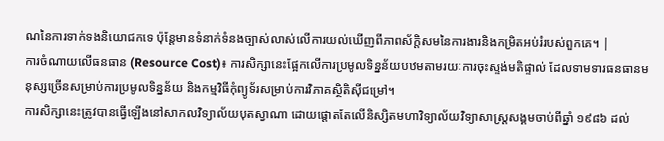ណនៃការទាក់ទងនិយោជកទេ ប៉ុន្តែមានទំនាក់ទំនងច្បាស់លាស់លើការយល់ឃើញពីភាពស័ក្តិសមនៃការងារនិងកម្រិតអប់រំរបស់ពួកគេ។ |
ការចំណាយលើធនធាន (Resource Cost)៖ ការសិក្សានេះផ្អែកលើការប្រមូលទិន្នន័យបឋមតាមរយៈការចុះស្ទង់មតិផ្ទាល់ ដែលទាមទារធនធានមនុស្សច្រើនសម្រាប់ការប្រមូលទិន្នន័យ និងកម្មវិធីកុំព្យូទ័រសម្រាប់ការវិភាគស្ថិតិស៊ីជម្រៅ។
ការសិក្សានេះត្រូវបានធ្វើឡើងនៅសាកលវិទ្យាល័យបុតស្វាណា ដោយផ្តោតតែលើនិស្សិតមហាវិទ្យាល័យវិទ្យាសាស្ត្រសង្គមចាប់ពីឆ្នាំ ១៩៨៦ ដល់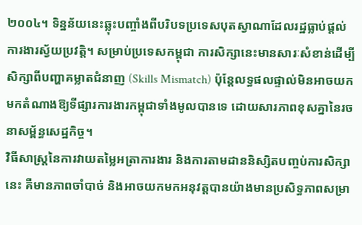២០០៤។ ទិន្នន័យនេះឆ្លុះបញ្ចាំងពីបរិបទប្រទេសបុតស្វាណាដែលរដ្ឋធ្លាប់ផ្តល់ការងារស្វ័យប្រវត្តិ។ សម្រាប់ប្រទេសកម្ពុជា ការសិក្សានេះមានសារៈសំខាន់ដើម្បីសិក្សាពីបញ្ហាគម្លាតជំនាញ (Skills Mismatch) ប៉ុន្តែលទ្ធផលផ្ទាល់មិនអាចយកមកតំណាងឱ្យទីផ្សារការងារកម្ពុជាទាំងមូលបានទេ ដោយសារភាពខុសគ្នានៃរចនាសម្ព័ន្ធសេដ្ឋកិច្ច។
វិធីសាស្ត្រនៃការវាយតម្លៃអត្រាការងារ និងការតាមដាននិស្សិតបញ្ចប់ការសិក្សានេះ គឺមានភាពចាំបាច់ និងអាចយកមកអនុវត្តបានយ៉ាងមានប្រសិទ្ធភាពសម្រា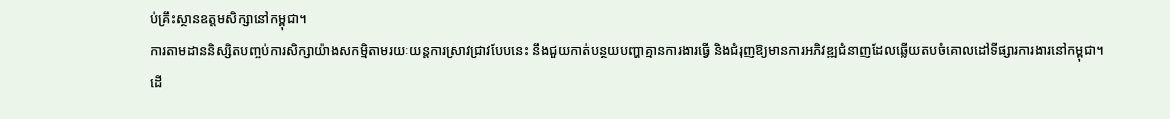ប់គ្រឹះស្ថានឧត្តមសិក្សានៅកម្ពុជា។
ការតាមដាននិស្សិតបញ្ចប់ការសិក្សាយ៉ាងសកម្មិតាមរយៈយន្តការស្រាវជ្រាវបែបនេះ នឹងជួយកាត់បន្ថយបញ្ហាគ្មានការងារធ្វើ និងជំរុញឱ្យមានការអភិវឌ្ឍជំនាញដែលឆ្លើយតបចំគោលដៅទីផ្សារការងារនៅកម្ពុជា។
ដើ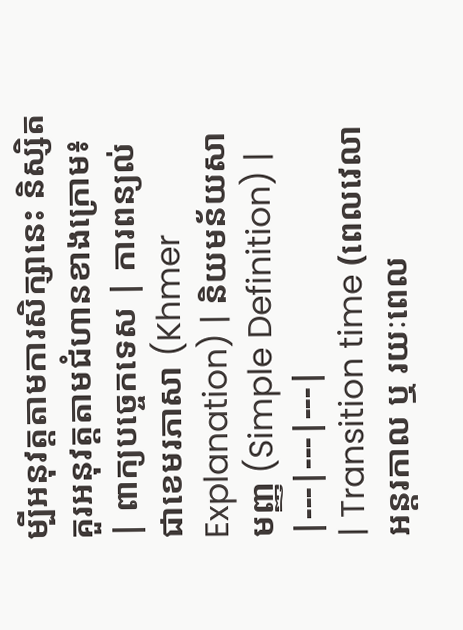ម្បីអនុវត្តតាមការសិក្សានេះ និស្សិតគួរអនុវត្តតាមជំហានខាងក្រោម៖
| ពាក្យបច្ចេកទេស | ការពន្យល់ជាខេមរភាសា (Khmer Explanation) | និយមន័យសាមញ្ញ (Simple Definition) |
|---|---|---|
| Transition time (ពេលវេលាអន្តរកាល ឬ រយៈពេល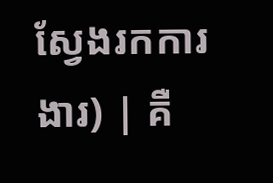ស្វែងរកការងារ) | គឺ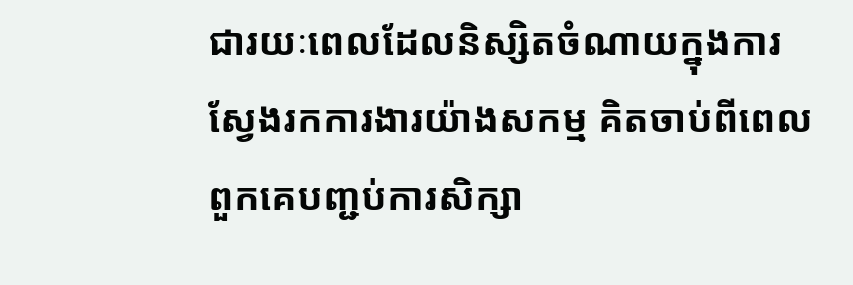ជារយៈពេលដែលនិស្សិតចំណាយក្នុងការស្វែងរកការងារយ៉ាងសកម្ម គិតចាប់ពីពេលពួកគេបញ្ជប់ការសិក្សា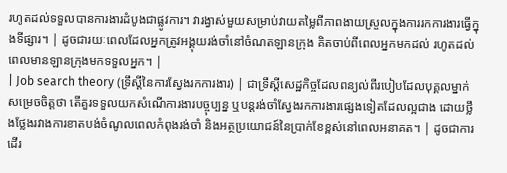រហូតដល់ទទួលបានការងារដំបូងជាផ្លូវការ។ វារង្វាស់មួយសម្រាប់វាយតម្លៃពីភាពងាយស្រួលក្នុងការរកការងារធ្វើក្នុងទីផ្សារ។ | ដូចជារយៈពេលដែលអ្នកត្រូវអង្គុយរង់ចាំនៅចំណតឡានក្រុង គិតចាប់ពីពេលអ្នកមកដល់ រហូតដល់ពេលមានឡានក្រុងមកទទួលអ្នក។ |
| Job search theory (ទ្រឹស្តីនៃការស្វែងរកការងារ) | ជាទ្រឹស្តីសេដ្ឋកិច្ចដែលពន្យល់ពីរបៀបដែលបុគ្គលម្នាក់សម្រេចចិត្តថា តើគួរទទួលយកសំណើការងារបច្ចុប្បន្ន ឬបន្តរង់ចាំស្វែងរកការងារផ្សេងទៀតដែលល្អជាង ដោយថ្លឹងថ្លែងរវាងការខាតបង់ចំណូលពេលកំពុងរង់ចាំ និងអត្ថប្រយោជន៍នៃប្រាក់ខែខ្ពស់នៅពេលអនាគត។ | ដូចជាការដើរ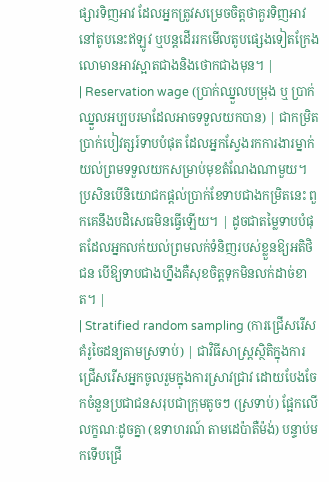ផ្សារទិញអាវ ដែលអ្នកត្រូវសម្រេចចិត្តថាគួរទិញអាវនៅតូបនេះឥឡូវ ឬបន្តដើររកមើលតូបផ្សេងទៀតក្រែងលោមានអាវស្អាតជាងនិងថោកជាងមុន។ |
| Reservation wage (ប្រាក់ឈ្នួលបម្រុង ឬ ប្រាក់ឈ្នួលអប្បបរមាដែលអាចទទួលយកបាន) | ជាកម្រិតប្រាក់បៀវត្សរ៍ទាបបំផុត ដែលអ្នកស្វែងរកការងារម្នាក់យល់ព្រមទទួលយកសម្រាប់មុខតំណែងណាមួយ។ ប្រសិនបើនិយោជកផ្តល់ប្រាក់ខែទាបជាងកម្រិតនេះ ពួកគេនឹងបដិសេធមិនធ្វើឡើយ។ | ដូចជាតម្លៃទាបបំផុតដែលអ្នកលក់យល់ព្រមលក់ទំនិញរបស់ខ្លួនឱ្យអតិថិជន បើឱ្យទាបជាងហ្នឹងគឺសុខចិត្តទុកមិនលក់ដាច់ខាត។ |
| Stratified random sampling (ការជ្រើសរើសគំរូចៃដន្យតាមស្រទាប់) | ជាវិធីសាស្ត្រស្ថិតិក្នុងការជ្រើសរើសអ្នកចូលរួមក្នុងការស្រាវជ្រាវ ដោយបែងចែកចំនួនប្រជាជនសរុបជាក្រុមតូចៗ (ស្រទាប់) ផ្អែកលើលក្ខណៈដូចគ្នា (ឧទាហរណ៍ តាមដេប៉ាតឺម៉ង់) បន្ទាប់មកទើបជ្រើ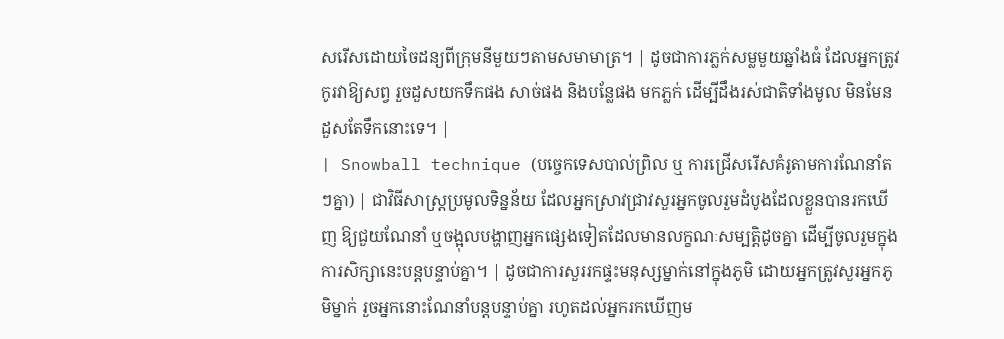សរើសដោយចៃដន្យពីក្រុមនីមួយៗតាមសមាមាត្រ។ | ដូចជាការភ្លក់សម្លមួយឆ្នាំងធំ ដែលអ្នកត្រូវកូរវាឱ្យសព្វ រួចដួសយកទឹកផង សាច់ផង និងបន្លែផង មកភ្លក់ ដើម្បីដឹងរស់ជាតិទាំងមូល មិនមែនដួសតែទឹកនោះទេ។ |
| Snowball technique (បច្ចេកទេសបាល់ព្រិល ឬ ការជ្រើសរើសគំរូតាមការណែនាំតៗគ្នា) | ជាវិធីសាស្ត្រប្រមូលទិន្នន័យ ដែលអ្នកស្រាវជ្រាវសួរអ្នកចូលរួមដំបូងដែលខ្លួនបានរកឃើញ ឱ្យជួយណែនាំ ឬចង្អុលបង្ហាញអ្នកផ្សេងទៀតដែលមានលក្ខណៈសម្បត្តិដូចគ្នា ដើម្បីចូលរួមក្នុងការសិក្សានេះបន្តបន្ទាប់គ្នា។ | ដូចជាការសួររកផ្ទះមនុស្សម្នាក់នៅក្នុងភូមិ ដោយអ្នកត្រូវសួរអ្នកភូមិម្នាក់ រួចអ្នកនោះណែនាំបន្តបន្ទាប់គ្នា រហូតដល់អ្នករកឃើញម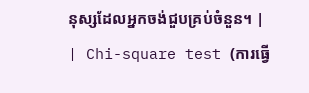នុស្សដែលអ្នកចង់ជួបគ្រប់ចំនួន។ |
| Chi-square test (ការធ្វើ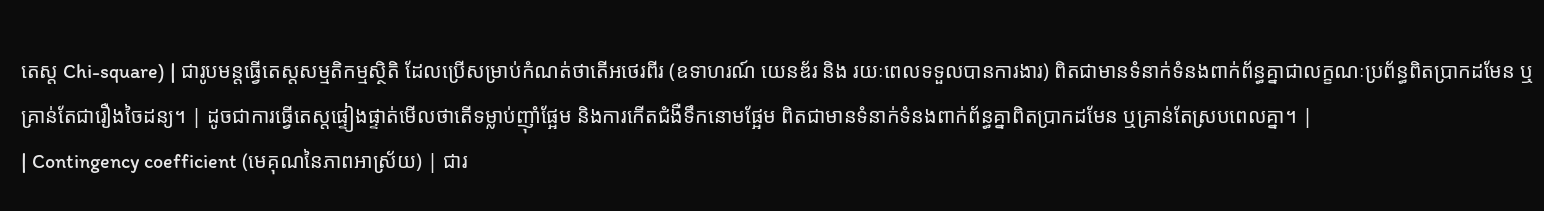តេស្ត Chi-square) | ជារូបមន្តធ្វើតេស្តសម្មតិកម្មស្ថិតិ ដែលប្រើសម្រាប់កំណត់ថាតើអថេរពីរ (ឧទាហរណ៍ យេនឌ័រ និង រយៈពេលទទួលបានការងារ) ពិតជាមានទំនាក់ទំនងពាក់ព័ន្ធគ្នាជាលក្ខណៈប្រព័ន្ធពិតប្រាកដមែន ឬគ្រាន់តែជារឿងចៃដន្យ។ | ដូចជាការធ្វើតេស្តផ្ទៀងផ្ទាត់មើលថាតើទម្លាប់ញ៉ាំផ្អែម និងការកើតជំងឺទឹកនោមផ្អែម ពិតជាមានទំនាក់ទំនងពាក់ព័ន្ធគ្នាពិតប្រាកដមែន ឬគ្រាន់តែស្របពេលគ្នា។ |
| Contingency coefficient (មេគុណនៃភាពអាស្រ័យ) | ជារ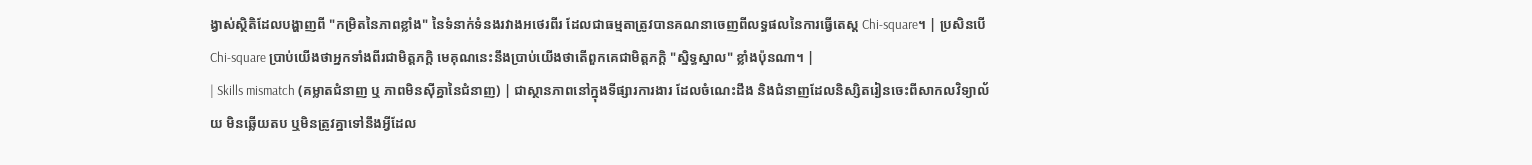ង្វាស់ស្ថិតិដែលបង្ហាញពី "កម្រិតនៃភាពខ្លាំង" នៃទំនាក់ទំនងរវាងអថេរពីរ ដែលជាធម្មតាត្រូវបានគណនាចេញពីលទ្ធផលនៃការធ្វើតេស្ត Chi-square។ | ប្រសិនបើ Chi-square ប្រាប់យើងថាអ្នកទាំងពីរជាមិត្តភក្តិ មេគុណនេះនឹងប្រាប់យើងថាតើពួកគេជាមិត្តភក្តិ "ស្និទ្ធស្នាល" ខ្លាំងប៉ុនណា។ |
| Skills mismatch (គម្លាតជំនាញ ឬ ភាពមិនស៊ីគ្នានៃជំនាញ) | ជាស្ថានភាពនៅក្នុងទីផ្សារការងារ ដែលចំណេះដឹង និងជំនាញដែលនិស្សិតរៀនចេះពីសាកលវិទ្យាល័យ មិនឆ្លើយតប ឬមិនត្រូវគ្នាទៅនឹងអ្វីដែល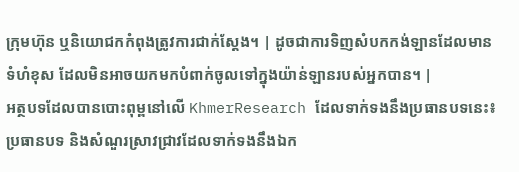ក្រុមហ៊ុន ឬនិយោជកកំពុងត្រូវការជាក់ស្តែង។ | ដូចជាការទិញសំបកកង់ឡានដែលមានទំហំខុស ដែលមិនអាចយកមកបំពាក់ចូលទៅក្នុងយ៉ាន់ឡានរបស់អ្នកបាន។ |
អត្ថបទដែលបានបោះពុម្ពនៅលើ KhmerResearch ដែលទាក់ទងនឹងប្រធានបទនេះ៖
ប្រធានបទ និងសំណួរស្រាវជ្រាវដែលទាក់ទងនឹងឯក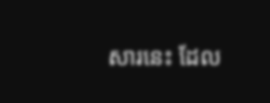សារនេះ ដែល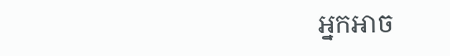អ្នកអាច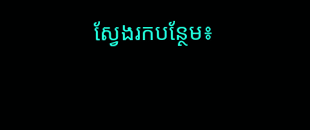ស្វែងរកបន្ថែម៖